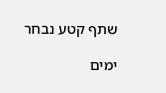שתף קטע נבחר

ימים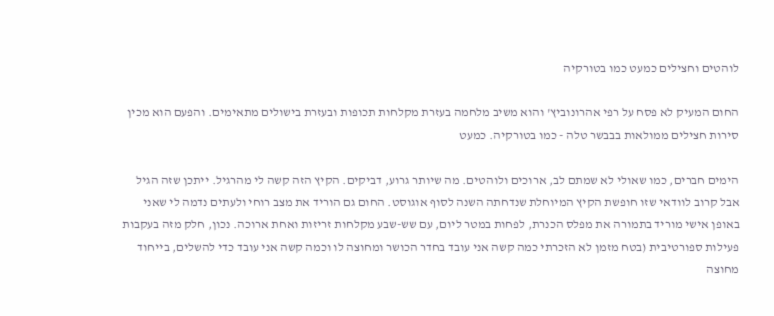לוהטים וחצילים כמעט כמו בטורקיה

החום המעיק לא פסח על רפי אהרונוביץ' והוא משיב מלחמה בעזרת מקלחות תכופות ובעזרת בישולים מתאימים. והפעם הוא מכין סירות חצילים ממולאות בבבשר טלה - כמו בטורקיה. כמעט

הימים חברים, כמו שאולי לא שמתם לב, ארוכים ולוהטים. מה שיותר גרוע, דביקים. הקיץ הזה קשה לי מהרגיל. ייתכן שזה הגיל אבל קרוב לוודאי שזו חופשת הקיץ המיוחלת שנדחתה השנה לסוף אוגוסט. החום גם הוריד את מצב רוחי ולעתים נדמה לי שאני באופן אישי מוריד בתמורה את מפלס הכנרת, לפחות במטר ליום, עם שש-שבע מקלחות זריזות ואחת ארוכה. נכון, חלק מזה בעקבות פעילות ספורטיבית (בטח מזמן לא הזכרתי כמה קשה אני עובד בחדר הכושר ומחוצה לו וכמה קשה אני עובד כדי להשלים, בייחוד מחוצה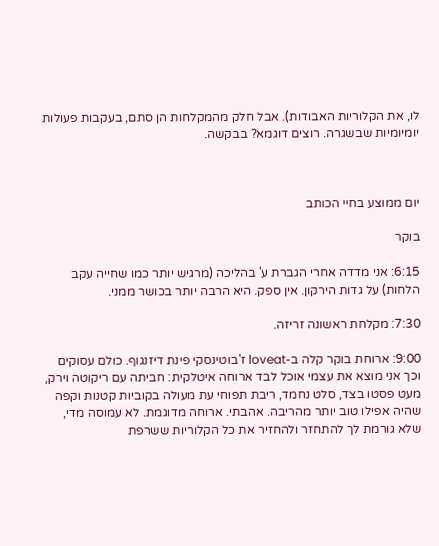לו, את הקלוריות האבודות). אבל חלק מהמקלחות הן סתם, בעקבות פעולות יומיומיות שבשגרה. רוצים דוגמא? בבקשה.



יום ממוצע בחיי הכותב

בוקר

6:15: אני מדדה אחרי הגברת ע' בהליכה (מרגיש יותר כמו שחייה עקב הלחות) על גדות הירקון. אין ספק. היא הרבה יותר בכושר ממני.

7:30: מקלחת ראשונה זריזה.

9:00: ארוחת בוקר קלה ב-loveat ז'בוטינסקי פינת דיזנגוף. כולם עסוקים וכך אני מוצא את עצמי אוכל לבד ארוחה איטלקית: חביתה עם ריקוטה וירק, מעט פסטו בצד, סלט נחמד, ריבת תפוחי עת מעולה בקוביות קטנות וקפה שהיה אפילו טוב יותר מהריבה. אהבתי. ארוחה מדוגמת. לא עמוסה מדי, שלא גורמת לך להתחזר ולהחזיר את כל הקלוריות ששרפת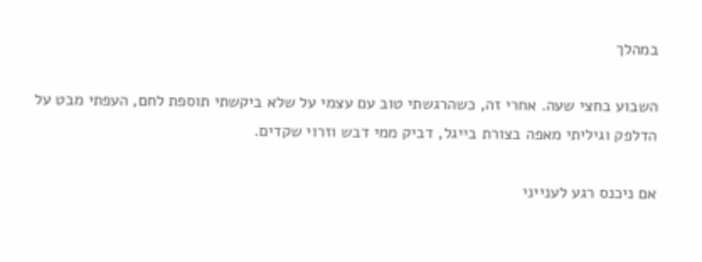במהלך

השבוע בחצי שעה. אחרי זה, כשהרגשתי טוב עם עצמי על שלא ביקשתי תוספת לחם, העפתי מבט על הדלפק וגיליתי מאפה בצורת בייגל, דביק ממי דבש וזרוי שקדים.

אם ניכנס רגע לענייני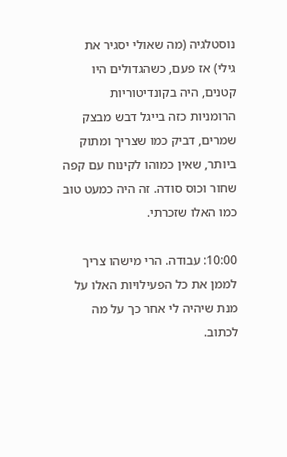נוסטלגיה (מה שאולי יסגיר את גילי) אז פעם, כשהגדולים היו קטנים, היה בקונדיטוריות הרומניות כזה בייגל דבש מבצק שמרים, דביק כמו שצריך ומתוק ביותר, שאין כמוהו לקינוח עם קפה שחור וכוס סודה. זה היה כמעט טוב כמו האלו שזכרתי.

10:00: עבודה. הרי מישהו צריך לממן את כל הפעילויות האלו על מנת שיהיה לי אחר כך על מה לכתוב.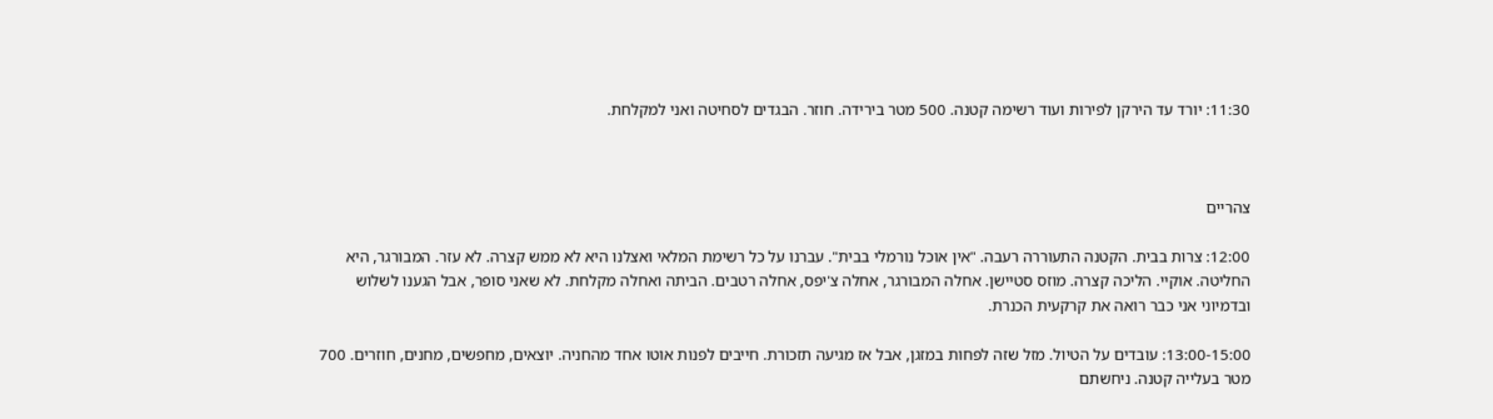11:30: יורד עד הירקן לפירות ועוד רשימה קטנה. 500 מטר בירידה. חוזר. הבגדים לסחיטה ואני למקלחת.



צהריים

12:00: צרות בבית. הקטנה התעוררה רעבה. "אין אוכל נורמלי בבית". עברנו על כל רשימת המלאי ואצלנו היא לא ממש קצרה. לא עזר. המבורגר, היא החליטה. אוקיי. הליכה קצרה. מוזס סטיישן. אחלה המבורגר, אחלה צ'יפס, אחלה רטבים. הביתה ואחלה מקלחת. לא שאני סופר, אבל הגענו לשלוש ובדמיוני אני כבר רואה את קרקעית הכנרת.

13:00-15:00: עובדים על הטיול. מזל שזה לפחות במזגן, אבל אז מגיעה תזכורת. חייבים לפנות אוטו אחד מהחניה. יוצאים, מחפשים, מחנים, חוזרים. 700 מטר בעלייה קטנה. ניחשתם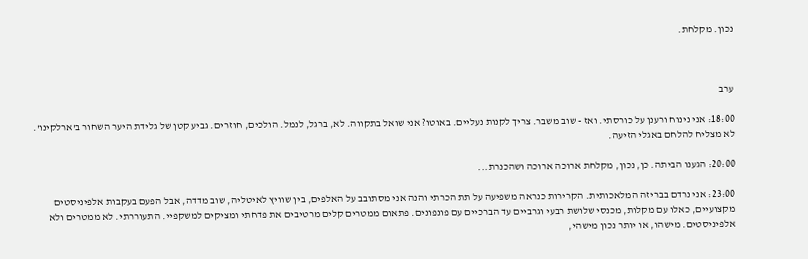נכון. מקלחת.



ערב

18:00: אני נינוח ורענן על כורסתי. ואז - שוב משבר. צריך לקנות נעליים. באוטו? אני שואל בתקווה. לא, ברגל, לנמל. הולכים, חוזרים. גביע קטן של גלידת היער השחור ב'ארלקינו'. לא מצליח להלחם באגלי הזיעה.

20:00: הגענו הביתה. כן, נכון, מקלחת ארוכה ארוכה ושהכנרת...

23:00: אני נרדם בבריזה המלאכותית. הקרירות כנראה משפיעה על תת הכרתי והנה אני מסתובב על האלפים, בין שוויץ לאיטליה, שוב מדדה, אבל הפעם בעקבות אלפיניסטים מקצועיים, כאלו עם מקלות, מכנסי שלושת רבעי וגרביים עד הברכיים עם פונפונים. פתאום ממטרים קלים מרטיבים את פדחתי ומציקים למשקפיי. התעוררתי. לא ממטרים ולא אלפיניסטים. מישהו, או יותר נכון מישהי,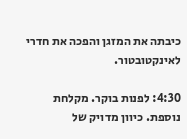כיבתה את המזגן והפכה את חדרי לאינקטובטור.

4:30: לפנות בוקר. מקלחת נוספת. כיוון מדויק של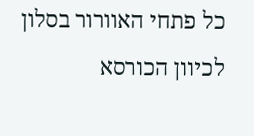כל פתחי האוורור בסלון לכיוון הכורסא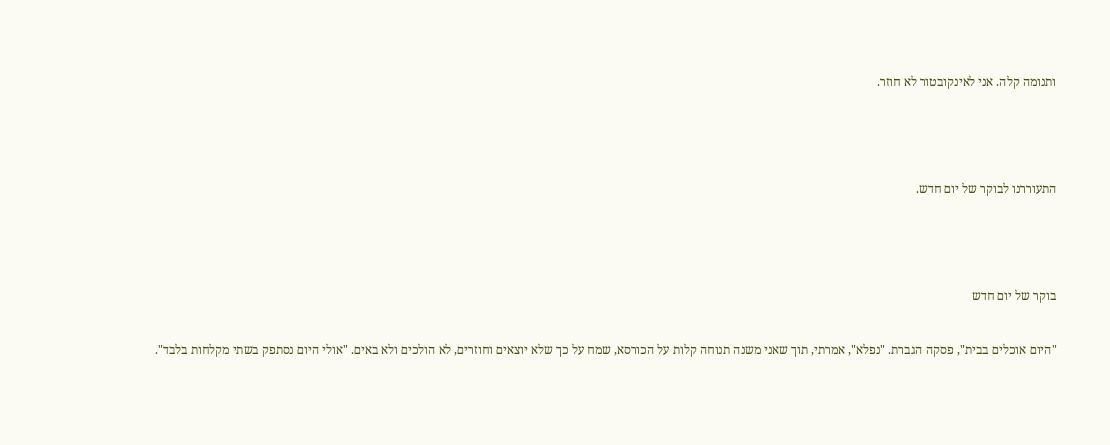ותנומה קלה. אני לאינקובטור לא חוזר.



התעוררנו לבוקר של יום חדש.



בוקר של יום חדש

"היום אוכלים בבית", פסקה הגברת. "נפלא", אמרתי, תוך שאני משנה תנוחה קלות על הכורסא, שמח על כך שלא יוצאים וחוזרים, לא הולכים ולא באים. "אולי היום נסתפק בשתי מקלחות בלבד".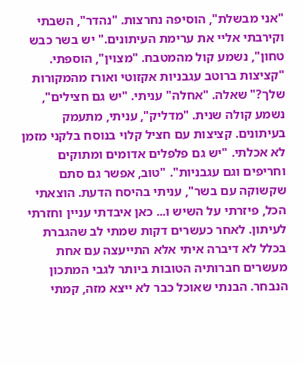"אני מבשלת", הוסיפה נחרצות. "נהדר", השבתי וקירבתי אליי את ערימת העיתונים." יש בשר כבש טחון", נשמע קול מהמטבח. "מצוין", הוספתי. "קציצות ברוטב עגבניות אקזוטי ואורז מהמקורות שלך?" שאלה. "אחלה" עניתי. "יש גם חצילים", נשמע קולה שנית. "מדליק", עניתי, מתעמק בעיתונים. קציצות עם חציל קלוי בנוסח בלקני מזמן לא אכלתי. "יש גם פלפלים אדומים ומתוקים וחריפים וגם עגבניות". "טוב, אפשר גם סתם שקשוקה עם בשר", עניתי בהיסח הדעת. הוצאתי הכל, פיזרתי על השיש ו... כאן איבדתי עניין וחזרתי לעיתון. לאחר כעשרים דקות שמתי לב שהגברת בכלל לא דיברה איתי אלא התייעצה עם אחת מעשרים חברותיה הטובות ביותר לגבי המתכון הנבחר. הבנתי שאוכל כבר לא ייצא מזה, קמתי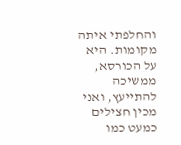והחלפתי איתה מקומות. היא על הכורסא, ממשיכה להתייעץ, ואני מכין חצילים כמעט כמו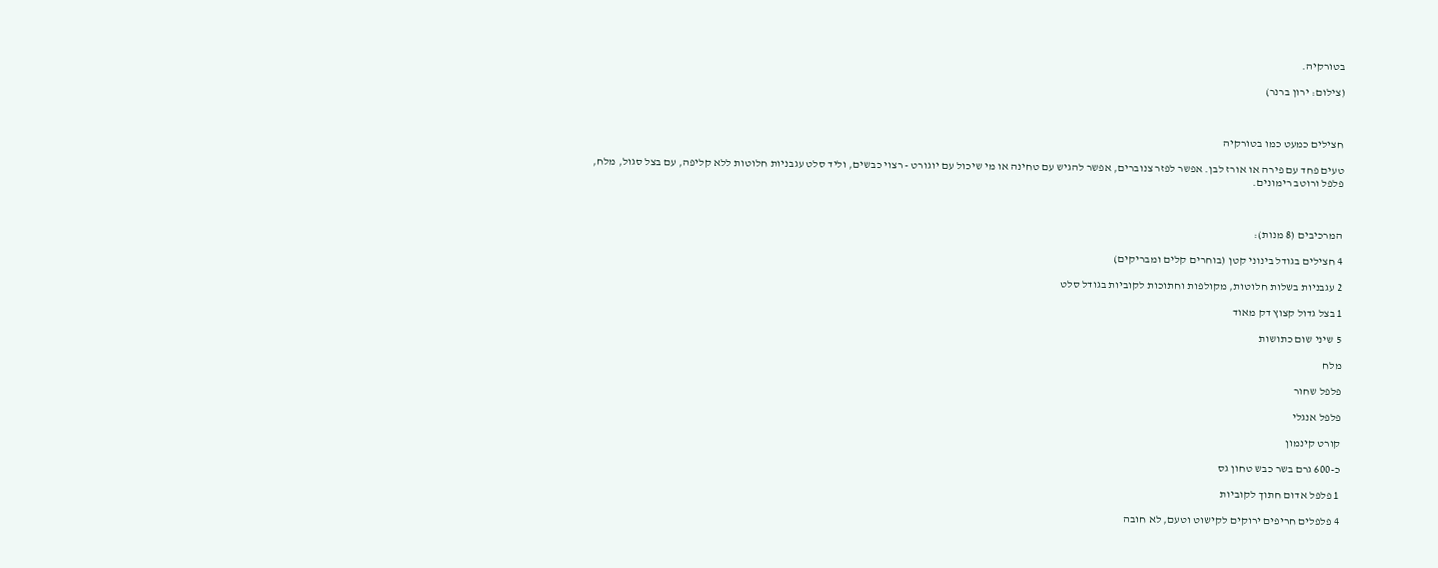בטורקיה.

(צילום: ירון ברנר)



חצילים כמעט כמו בטורקיה

טעים פחד עם פירה או אורז לבן. אפשר לפזר צנוברים, אפשר להגיש עם טחינה או מי שיכול עם יוגורט - רצוי כבשים, וליד סלט עגבניות חלוטות ללא קליפה, עם בצל סגול, מלח, פלפל ורוטב רימונים.



המרכיבים (8 מנות):

4 חצילים בגודל בינוני קטן (בוחרים קלים ומבריקים)

2 עגבניות בשלות חלוטות, מקולפות וחתוכות לקוביות בגודל סלט

1 בצל גדול קצוץ דק מאוד

5 שיני שום כתושות

מלח

פלפל שחור

פלפל אנגלי

קורט קינמון

כ-600 גרם בשר כבש טחון גס

1 פלפל אדום חתוך לקוביות

4 פלפלים חריפים ירוקים לקישוט וטעם, לא חובה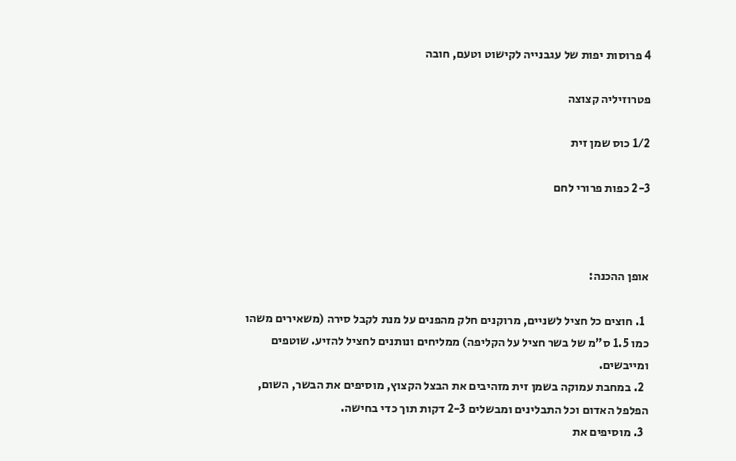4 פרוסות יפות של עגבנייה לקישוט וטעם, חובה

פטרוזיליה קצוצה

1/2 כוס שמן זית

2-3 כפות פרורי לחם



אופן ההכנה:

  1. חוצים כל חציל לשניים, מרוקנים חלק מהפנים על מנת לקבל סירה (משאירים משהו כמו 1.5 ס"מ של בשר חציל על הקליפה) ממליחים ונותנים לחציל להזיע. שוטפים ומייבשים.
  2. במחבת עמוקה בשמן זית מזהיבים את הבצל הקצוץ, מוסיפים את הבשר, השום, הפלפל האדום וכל התבלינים ומבשלים 2-3 דקות תוך כדי בחישה.
  3. מוסיפים את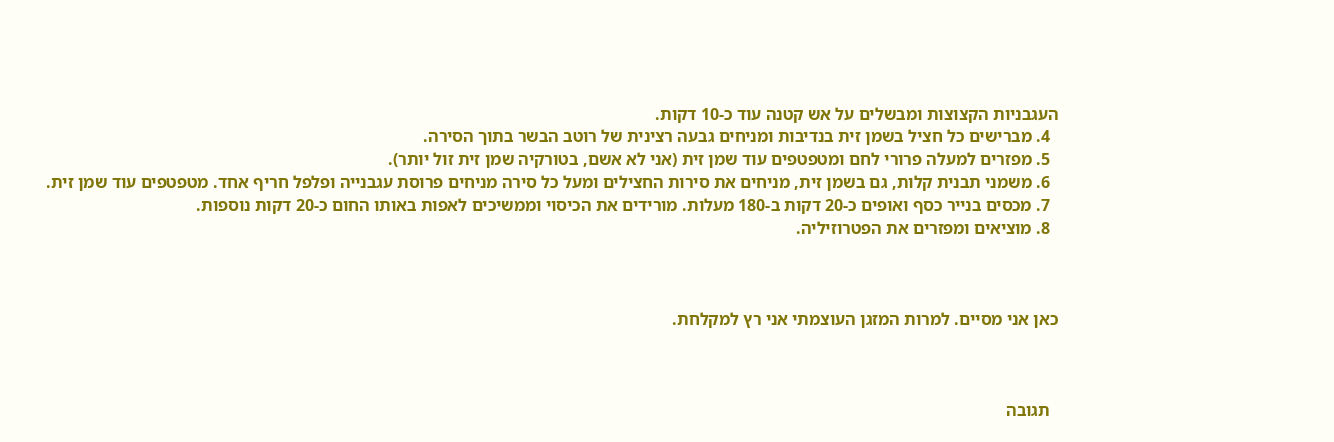העגבניות הקצוצות ומבשלים על אש קטנה עוד כ-10 דקות.
  4. מברישים כל חציל בשמן זית בנדיבות ומניחים גבעה רצינית של רוטב הבשר בתוך הסירה.
  5. מפזרים למעלה פרורי לחם ומטפטפים עוד שמן זית (אני לא אשם, בטורקיה שמן זית זול יותר).
  6. משמני תבנית קלות, גם בשמן זית, מניחים את סירות החצילים ומעל כל סירה מניחים פרוסת עגבנייה ופלפל חריף אחד. מטפטפים עוד שמן זית.
  7. מכסים בנייר כסף ואופים כ-20 דקות ב-180 מעלות. מורידים את הכיסוי וממשיכים לאפות באותו החום כ-20 דקות נוספות.
  8. מוציאים ומפזרים את הפטרוזיליה.



כאן אני מסיים. למרות המזגן העוצמתי אני רץ למקלחת.



  תגובה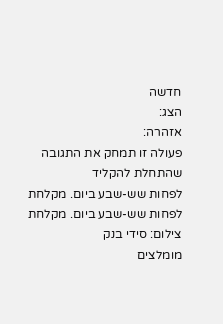חדשה
הצג:
אזהרה:
פעולה זו תמחק את התגובה שהתחלת להקליד
לפחות שש-שבע ביום. מקלחת
לפחות שש-שבע ביום. מקלחת
צילום: סידי בנק
מומלצים